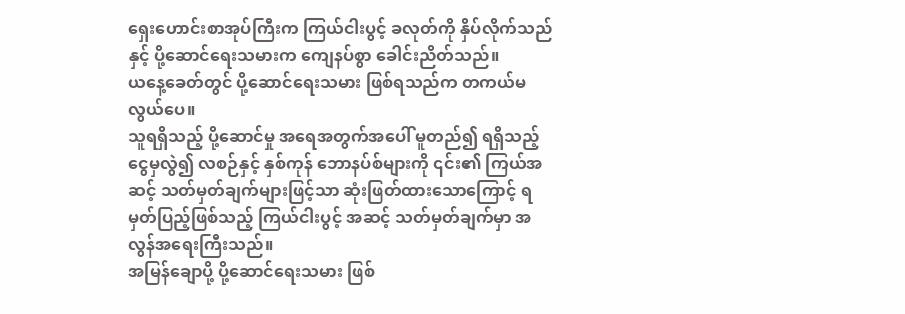ရှေးဟောင်းစာအုပ်ကြီးက ကြယ်ငါးပွင့် ခလုတ်ကို နှိပ်လိုက်သည်နှင့် ပို့ဆောင်ရေးသမားက ကျေနပ်စွာ ခေါင်းညိတ်သည်။
ယနေ့ခေတ်တွင် ပို့ဆောင်ရေးသမား ဖြစ်ရသည်က တကယ်မလွယ်ပေ။
သူရရှိသည့် ပို့ဆောင်မှု အရေအတွက်အပေါ် မူတည်၍ ရရှိသည့်ငွေမှလွဲ၍ လစဉ်နှင့် နှစ်ကုန် ဘောနပ်စ်များကို ၎င်း၏ ကြယ်အဆင့် သတ်မှတ်ချက်များဖြင့်သာ ဆုံးဖြတ်ထားသောကြောင့် ရမှတ်ပြည့်ဖြစ်သည့် ကြယ်ငါးပွင့် အဆင့် သတ်မှတ်ချက်မှာ အလွန်အရေးကြီးသည်။
အမြန်ချောပို့ ပို့ဆောင်ရေးသမား ဖြစ်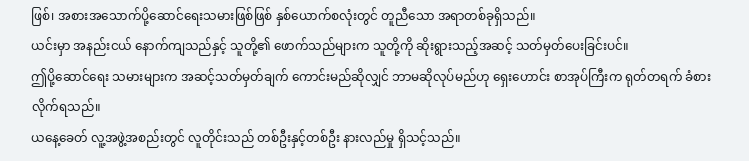ဖြစ်၊ အစားအသောက်ပို့ဆောင်ရေးသမားဖြစ်ဖြစ် နှစ်ယောက်စလုံးတွင် တူညီသော အရာတစ်ခုရှိသည်။
ယင်းမှာ အနည်းငယ် နောက်ကျသည်နှင့် သူတို့၏ ဖောက်သည်များက သူတို့ကို ဆိုးရွားသည့်အဆင့် သတ်မှတ်ပေးခြင်းပင်။
ဤပို့ဆောင်ရေး သမားများက အဆင့်သတ်မှတ်ချက် ကောင်းမည်ဆိုလျှင် ဘာမဆိုလုပ်မည်ဟု ရှေးဟောင်း စာအုပ်ကြီးက ရုတ်တရက် ခံစားလိုက်ရသည်။
ယနေ့ခေတ် လူ့အဖွဲ့အစည်းတွင် လူတိုင်းသည် တစ်ဦးနှင့်တစ်ဦး နားလည်မှု ရှိသင့်သည်။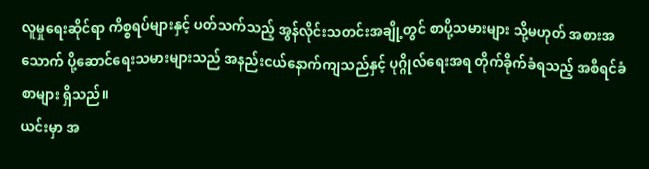လူမှုရေးဆိုင်ရာ ကိစ္စရပ်များနှင့် ပတ်သက်သည့် အွန်လိုင်းသတင်းအချို့တွင် စာပို့သမားများ သို့မဟုတ် အစားအသောက် ပို့ဆောင်ရေးသမားများသည် အနည်းငယ်နောက်ကျသည်နှင့် ပုဂ္ဂိုလ်ရေးအရ တိုက်ခိုက်ခံရသည့် အစီရင်ခံစာများ ရှိသည်။
ယင်းမှာ အ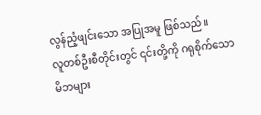လွန်ညံ့ဖျင်းသော အပြုအမူ ဖြစ်သည်။
လူတစ်ဦးစီတိုင်းတွင် ၎င်းတို့ကို ဂရုစိုက်သော မိဘများ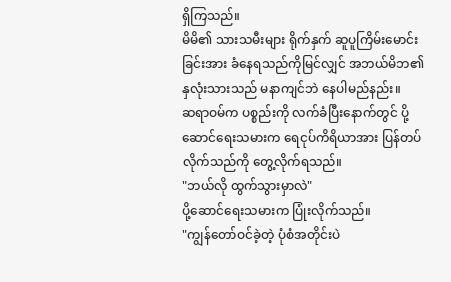ရှိကြသည်။
မိမိ၏ သားသမီးများ ရိုက်နှက် ဆူပူကြိမ်းမောင်းခြင်းအား ခံနေရသည်ကိုမြင်လျှင် အဘယ်မိဘ၏ နှလုံးသားသည် မနာကျင်ဘဲ နေပါမည်နည်း။
ဆရာဝမ်က ပစ္စည်းကို လက်ခံပြီးနောက်တွင် ပို့ဆောင်ရေးသမားက ရေငုပ်ကိရိယာအား ပြန်တပ်လိုက်သည်ကို တွေ့လိုက်ရသည်။
"ဘယ်လို ထွက်သွားမှာလဲ"
ပို့ဆောင်ရေးသမားက ပြုံးလိုက်သည်။
"ကျွန်တော်ဝင်ခဲ့တဲ့ ပုံစံအတိုင်းပဲ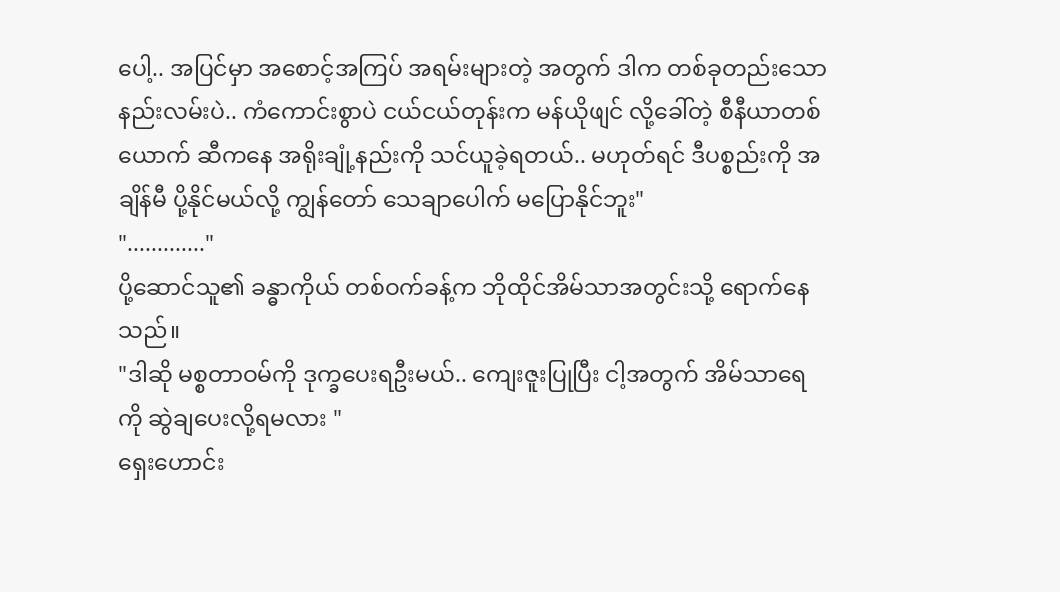ပေါ့.. အပြင်မှာ အစောင့်အကြပ် အရမ်းများတဲ့ အတွက် ဒါက တစ်ခုတည်းသော နည်းလမ်းပဲ.. ကံကောင်းစွာပဲ ငယ်ငယ်တုန်းက မန်ယိုဖျင် လို့ခေါ်တဲ့ စီနီယာတစ်ယောက် ဆီကနေ အရိုးချုံ့နည်းကို သင်ယူခဲ့ရတယ်.. မဟုတ်ရင် ဒီပစ္စည်းကို အချိန်မီ ပို့နိုင်မယ်လို့ ကျွန်တော် သေချာပေါက် မပြောနိုင်ဘူး"
"............."
ပို့ဆောင်သူ၏ ခန္ဓာကိုယ် တစ်ဝက်ခန့်က ဘိုထိုင်အိမ်သာအတွင်းသို့ ရောက်နေသည်။
"ဒါဆို မစ္စတာဝမ်ကို ဒုက္ခပေးရဦးမယ်.. ကျေးဇူးပြုပြီး ငါ့အတွက် အိမ်သာရေကို ဆွဲချပေးလို့ရမလား "
ရှေးဟောင်း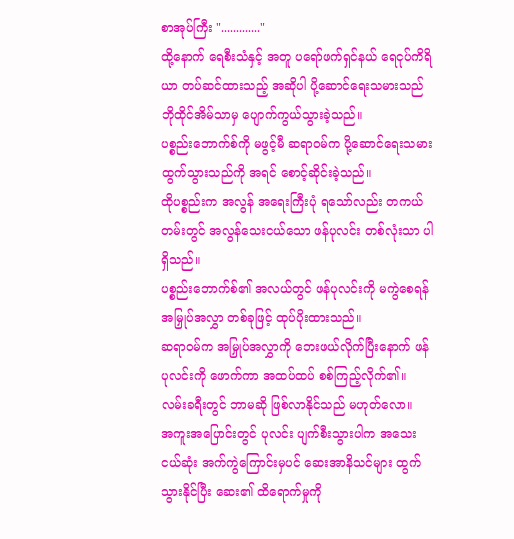စာအုပ်ကြီး "............."
ထို့နောက် ရေစီးသံနှင့် အတူ ပရော်ဖက်ရှင်နယ် ရေငုပ်ကိရိယာ တပ်ဆင်ထားသည့် အဆိုပါ ပို့ဆောင်ရေးသမားသည် ဘိုထိုင်အိမ်သာမှ ပျောက်ကွယ်သွားခဲ့သည်။
ပစ္စည်းဘောက်စ်ကို မဖွင့်မီ ဆရာဝမ်က ပို့ဆောင်ရေးသမား ထွက်သွားသည်ကို အရင် စောင့်ဆိုင်းခဲ့သည်။
ထိုပစ္စည်းက အလွန် အရေးကြီးပုံ ရသော်လည်း တကယ်တမ်းတွင် အလွန်သေးငယ်သော ဖန်ပုလင်း တစ်လုံးသာ ပါရှိသည်။
ပစ္စည်းဘောက်စ်၏ အလယ်တွင် ဖန်ပုလင်းကို မကွဲစေရန် အမြှုပ်အလွှာ တစ်ခုဖြင့် ထုပ်ပိုးထားသည်။
ဆရာဝမ်က အမြှုပ်အလွှာကို ဘေးဖယ်လိုက်ပြီးနောက် ဖန်ပုလင်းကို ဖောက်ကာ အထပ်ထပ် စစ်ကြည့်လိုက်၏။
လမ်းခရီးတွင် ဘာမဆို ဖြစ်လာနိုင်သည် မဟုတ်လော။
အကူးအပြောင်းတွင် ပုလင်း ပျက်စီးသွားပါက အသေးငယ်ဆုံး အက်ကွဲကြောင်းမှပင် ဆေးအာနိသင်များ ထွက်သွားနိုင်ပြီး ဆေး၏ ထိရောက်မှုကို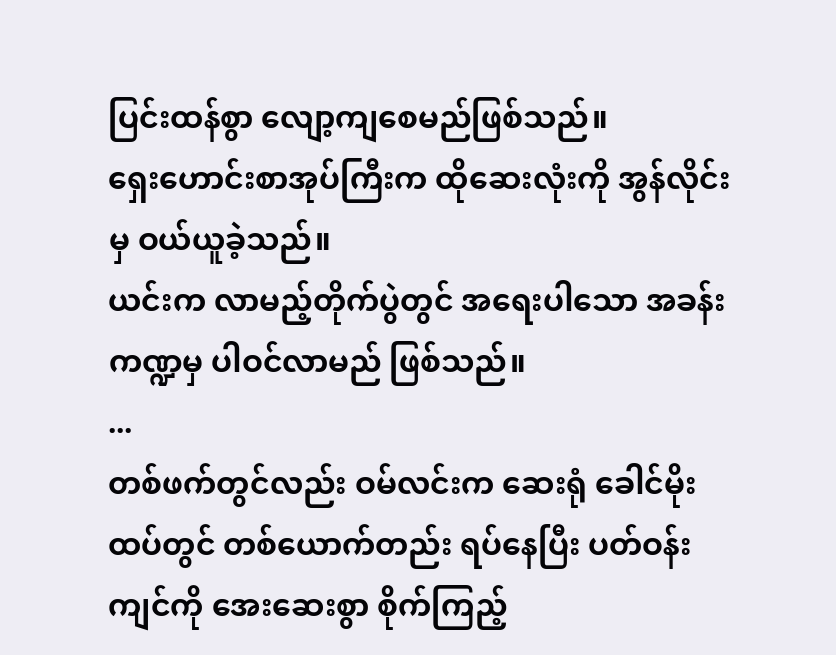ပြင်းထန်စွာ လျော့ကျစေမည်ဖြစ်သည်။
ရှေးဟောင်းစာအုပ်ကြီးက ထိုဆေးလုံးကို အွန်လိုင်းမှ ဝယ်ယူခဲ့သည်။
ယင်းက လာမည့်တိုက်ပွဲတွင် အရေးပါသော အခန်းကဏ္ဍမှ ပါဝင်လာမည် ဖြစ်သည်။
...
တစ်ဖက်တွင်လည်း ဝမ်လင်းက ဆေးရုံ ခေါင်မိုးထပ်တွင် တစ်ယောက်တည်း ရပ်နေပြီး ပတ်ဝန်းကျင်ကို အေးဆေးစွာ စိုက်ကြည့်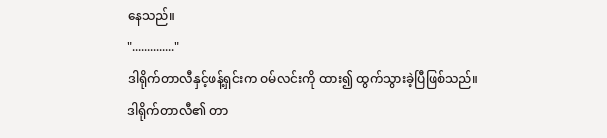နေသည်။
".............."
ဒါရိုက်တာလီနှင့်ဖန့်ရှင်းက ဝမ်လင်းကို ထား၍ ထွက်သွားခဲ့ပြီဖြစ်သည်။
ဒါရိုက်တာလီ၏ တာ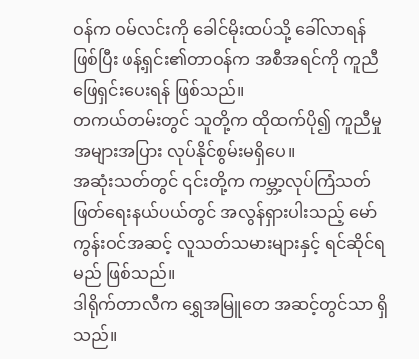ဝန်က ဝမ်လင်းကို ခေါင်မိုးထပ်သို့ ခေါ်လာရန် ဖြစ်ပြီး ဖန့်ရှင်း၏တာဝန်က အစီအရင်ကို ကူညီဖြေရှင်းပေးရန် ဖြစ်သည်။
တကယ်တမ်းတွင် သူတို့က ထိုထက်ပို၍ ကူညီမှု အများအပြား လုပ်နိုင်စွမ်းမရှိပေ။
အဆုံးသတ်တွင် ၎င်းတို့က ကမ္ဘာ့လုပ်ကြံသတ်ဖြတ်ရေးနယ်ပယ်တွင် အလွန်ရှားပါးသည့် မော်ကွန်းဝင်အဆင့် လူသတ်သမားများနှင့် ရင်ဆိုင်ရမည် ဖြစ်သည်။
ဒါရိုက်တာလီက ရွှေအမြူတေ အဆင့်တွင်သာ ရှိသည်။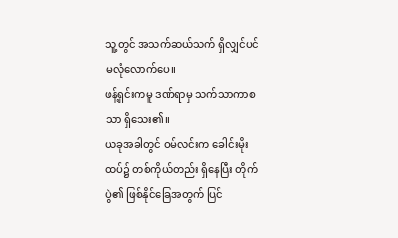သူ့တွင် အသက်ဆယ်သက် ရှိလျှင်ပင် မလုံလောက်ပေ။
ဖန့်ရှင်းကမူ ဒဏ်ရာမှ သက်သာကာစသာ ရှိသေး၏။
ယခုအခါတွင် ဝမ်လင်းက ခေါင်းမိုးထပ်၌ တစ်ကိုယ်တည်း ရှိနေပြီး တိုက်ပွဲ၏ ဖြစ်နိုင်ခြေအတွက် ပြင်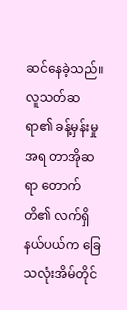ဆင်နေခဲ့သည်။
လူသတ်ဆရာ၏ ခန့်မှန်းမှုအရ တာအိုဆရာ တောက်တိ၏ လက်ရှိနယ်ပယ်က ခြေသလုံးအိမ်တိုင်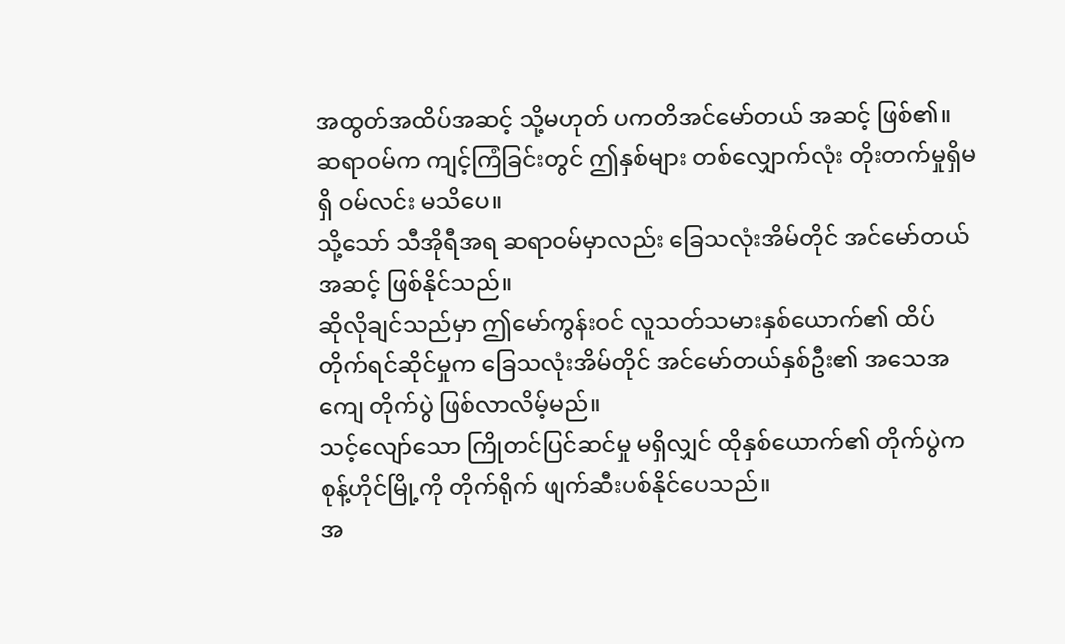အထွတ်အထိပ်အဆင့် သို့မဟုတ် ပကတိအင်မော်တယ် အဆင့် ဖြစ်၏။
ဆရာဝမ်က ကျင့်ကြံခြင်းတွင် ဤနှစ်များ တစ်လျှောက်လုံး တိုးတက်မှုရှိမရှိ ဝမ်လင်း မသိပေ။
သို့သော် သီအိုရီအရ ဆရာဝမ်မှာလည်း ခြေသလုံးအိမ်တိုင် အင်မော်တယ်အဆင့် ဖြစ်နိုင်သည်။
ဆိုလိုချင်သည်မှာ ဤမော်ကွန်းဝင် လူသတ်သမားနှစ်ယောက်၏ ထိပ်တိုက်ရင်ဆိုင်မှုက ခြေသလုံးအိမ်တိုင် အင်မော်တယ်နှစ်ဦး၏ အသေအကျေ တိုက်ပွဲ ဖြစ်လာလိမ့်မည်။
သင့်လျော်သော ကြိုတင်ပြင်ဆင်မှု မရှိလျှင် ထိုနှစ်ယောက်၏ တိုက်ပွဲက စုန့်ဟိုင်မြို့ကို တိုက်ရိုက် ဖျက်ဆီးပစ်နိုင်ပေသည်။
အ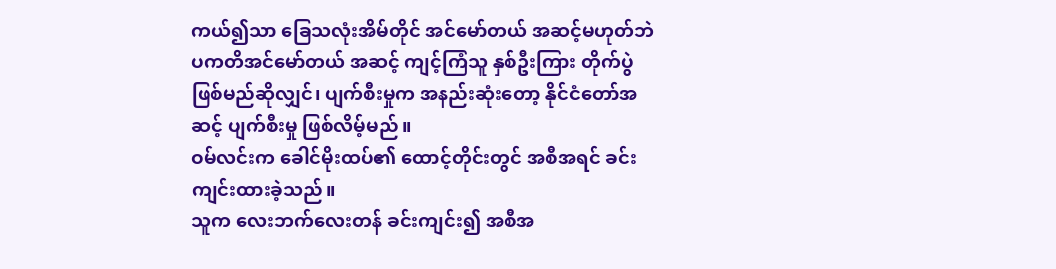ကယ်၍သာ ခြေသလုံးအိမ်တိုင် အင်မော်တယ် အဆင့်မဟုတ်ဘဲ ပကတိအင်မော်တယ် အဆင့် ကျင့်ကြံသူ နှစ်ဦးကြား တိုက်ပွဲဖြစ်မည်ဆိုလျှင်၊ ပျက်စီးမှုက အနည်းဆုံးတော့ နိုင်ငံတော်အဆင့် ပျက်စီးမှု ဖြစ်လိမ့်မည်။
ဝမ်လင်းက ခေါင်မိုးထပ်၏ ထောင့်တိုင်းတွင် အစီအရင် ခင်းကျင်းထားခဲ့သည်။
သူက လေးဘက်လေးတန် ခင်းကျင်း၍ အစီအ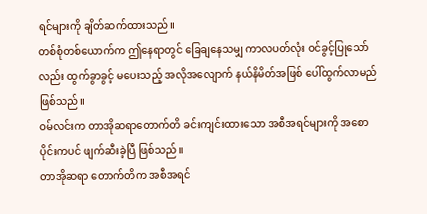ရင်များကို ချိတ်ဆက်ထားသည်။
တစ်စုံတစ်ယောက်က ဤနေရာတွင် ခြေချနေသမျှ ကာလပတ်လုံး ဝင်ခွင့်ပြုသော်လည်း ထွက်ခွာခွင့် မပေးသည့် အလိုအလျောက် နယ်နိမိတ်အဖြစ် ပေါ်ထွက်လာမည် ဖြစ်သည်။
ဝမ်လင်းက တာအိုဆရာတောက်တိ ခင်းကျင်းထားသော အစီအရင်များကို အစောပိုင်းကပင် ဖျက်ဆီးခဲ့ပြီ ဖြစ်သည်။
တာအိုဆရာ တောက်တိက အစီအရင်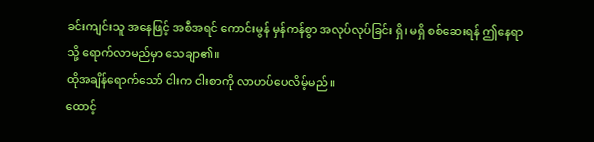ခင်းကျင်းသူ အနေဖြင့် အစီအရင် ကောင်းမွန် မှန်ကန်စွာ အလုပ်လုပ်ခြင်း ရှိ၊ မရှိ စစ်ဆေးရန် ဤနေရာသို့ ရောက်လာမည်မှာ သေချာ၏။
ထိုအချိန်ရောက်သော် ငါးက ငါးစာကို လာဟပ်ပေလိမ့်မည်။
ထောင့်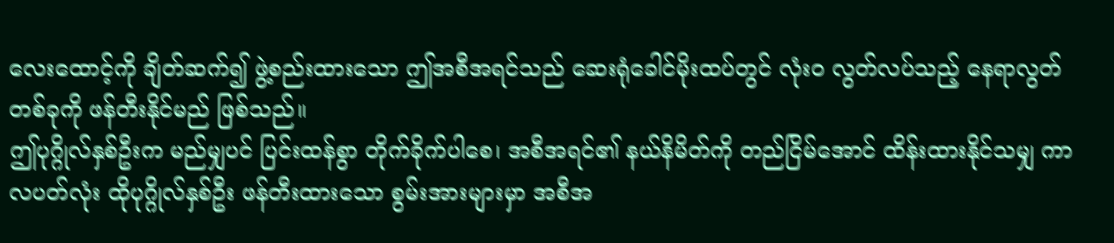လေးထောင့်ကို ချိတ်ဆက်၍ ဖွဲ့စည်းထားသော ဤအစီအရင်သည် ဆေးရုံခေါင်မိုးထပ်တွင် လုံးဝ လွတ်လပ်သည့် နေရာလွတ်တစ်ခုကို ဖန်တီးနိုင်မည် ဖြစ်သည်။
ဤပုဂ္ဂိုလ်နှစ်ဦးက မည်မျှပင် ပြင်းထန်စွာ တိုက်ခိုက်ပါစေ၊ အစီအရင်၏ နယ်နိမိတ်ကို တည်ငြိမ်အောင် ထိန်းထားနိုင်သမျှ ကာလပတ်လုံး ထိုပုဂ္ဂိုလ်နှစ်ဦး ဖန်တီးထားသော စွမ်းအားများမှာ အစီအ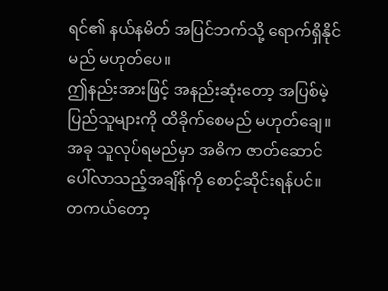ရင်၏ နယ်နမိတ် အပြင်ဘက်သို့ ရောက်ရှိနိုင်မည် မဟုတ်ပေ။
ဤနည်းအားဖြင့် အနည်းဆုံးတော့ အပြစ်မဲ့ ပြည်သူများကို ထိခိုက်စေမည် မဟုတ်ချေ။
အခု သူလုပ်ရမည်မှာ အဓိက ဇာတ်ဆောင် ပေါ်လာသည့်အချိန်ကို စောင့်ဆိုင်းရန်ပင်။
တကယ်တော့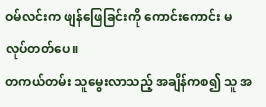ဝမ်လင်းက ဖျန်ဖြေခြင်းကို ကောင်းကောင်း မလုပ်တတ်ပေ။
တကယ်တမ်း သူမွေးလာသည့် အချိန်ကစ၍ သူ အ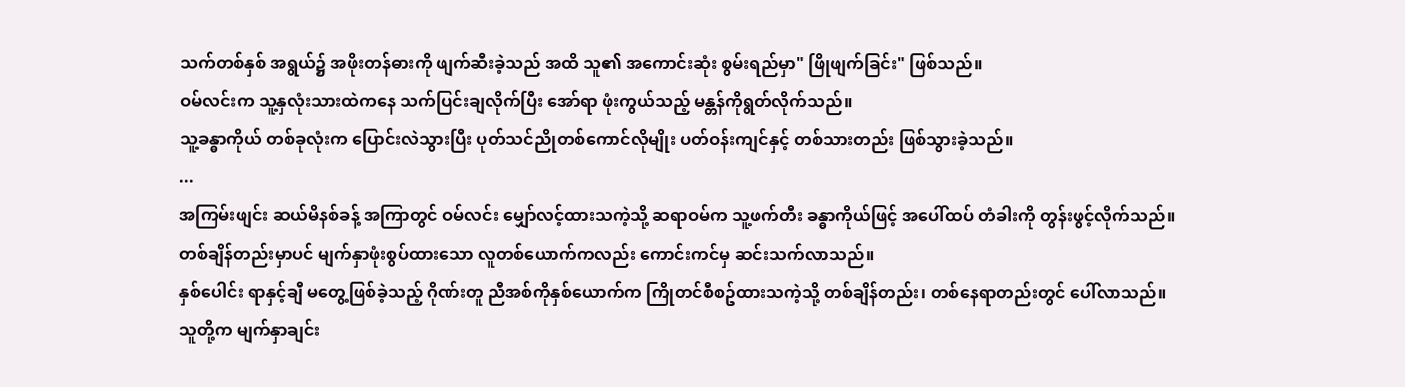သက်တစ်နှစ် အရွယ်၌ အဖိုးတန်ဓားကို ဖျက်ဆီးခဲ့သည် အထိ သူ၏ အကောင်းဆုံး စွမ်းရည်မှာ" ဖြိုဖျက်ခြင်း" ဖြစ်သည်။
ဝမ်လင်းက သူ့နှလုံးသားထဲကနေ သက်ပြင်းချလိုက်ပြီး အော်ရာ ဖုံးကွယ်သည့် မန္တန်ကိုရွတ်လိုက်သည်။
သူ့ခန္ဓာကိုယ် တစ်ခုလုံးက ပြောင်းလဲသွားပြီး ပုတ်သင်ညိုတစ်ကောင်လိုမျိုး ပတ်ဝန်းကျင်နှင့် တစ်သားတည်း ဖြစ်သွားခဲ့သည်။
...
အကြမ်းဖျင်း ဆယ်မိနစ်ခန့် အကြာတွင် ဝမ်လင်း မျှော်လင့်ထားသကဲ့သို့ ဆရာဝမ်က သူ့ဖက်တီး ခန္ဓာကိုယ်ဖြင့် အပေါ်ထပ် တံခါးကို တွန်းဖွင့်လိုက်သည်။
တစ်ချိန်တည်းမှာပင် မျက်နှာဖုံးစွပ်ထားသော လူတစ်ယောက်ကလည်း ကောင်းကင်မှ ဆင်းသက်လာသည်။
နှစ်ပေါင်း ရာနှင့်ချီ မတွေ့ဖြစ်ခဲ့သည့် ဂိုဏ်းတူ ညီအစ်ကိုနှစ်ယောက်က ကြိုတင်စီစဥ်ထားသကဲ့သို့ တစ်ချိန်တည်း၊ တစ်နေရာတည်းတွင် ပေါ်လာသည်။
သူတို့က မျက်နှာချင်း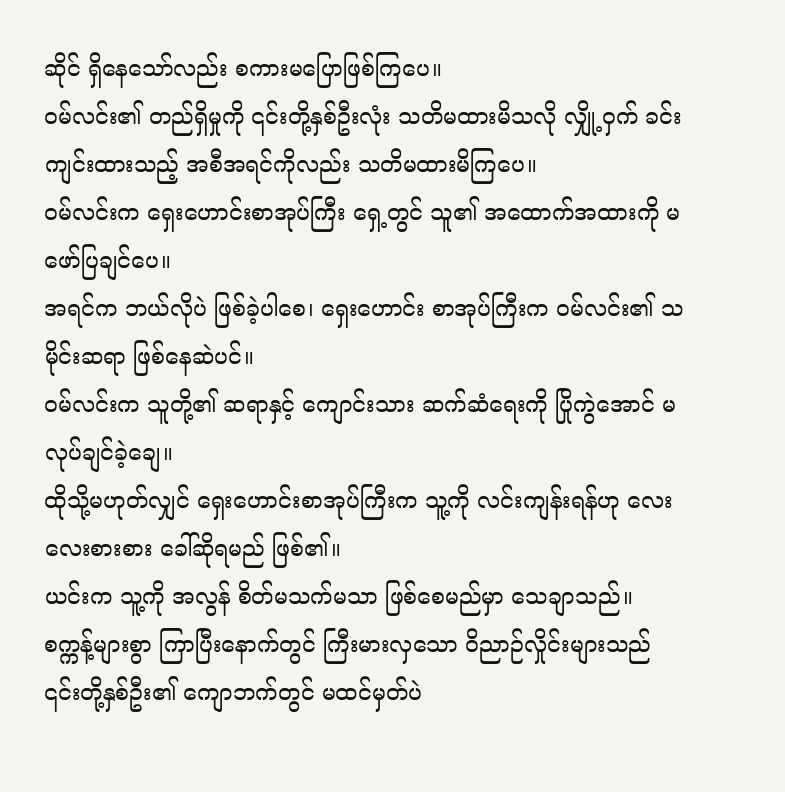ဆိုင် ရှိနေသော်လည်း စကားမပြောဖြစ်ကြပေ။
ဝမ်လင်း၏ တည်ရှိမှုကို ၎င်းတို့နှစ်ဦးလုံး သတိမထားမိသလို လျှို့ဝှက် ခင်းကျင်းထားသည့် အစီအရင်ကိုလည်း သတိမထားမိကြပေ။
ဝမ်လင်းက ရှေးဟောင်းစာအုပ်ကြီး ရှေ့တွင် သူ၏ အထောက်အထားကို မဖော်ပြချင်ပေ။
အရင်က ဘယ်လိုပဲ ဖြစ်ခဲ့ပါစေ၊ ရှေးဟောင်း စာအုပ်ကြီးက ဝမ်လင်း၏ သမိုင်းဆရာ ဖြစ်နေဆဲပင်။
ဝမ်လင်းက သူတို့၏ ဆရာနှင့် ကျောင်းသား ဆက်ဆံရေးကို ပြိုကွဲအောင် မလုပ်ချင်ခဲ့ချေ။
ထိုသို့မဟုတ်လျှင် ရှေးဟောင်းစာအုပ်ကြီးက သူ့ကို လင်းကျန်းရန်ဟု လေးလေးစားစား ခေါ်ဆိုရမည် ဖြစ်၏။
ယင်းက သူ့ကို အလွန် စိတ်မသက်မသာ ဖြစ်စေမည်မှာ သေချာသည်။
စက္ကန့်များစွာ ကြာပြီးနောက်တွင် ကြီးမားလှသော ဝိညာဉ်လှိုင်းများသည် ၎င်းတို့နှစ်ဦး၏ ကျောဘက်တွင် မထင်မှတ်ပဲ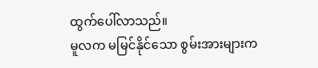ထွက်ပေါ်လာသည်။
မူလက မမြင်နိုင်သော စွမ်းအားများက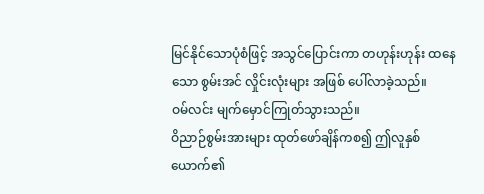မြင်နိုင်သောပုံစံဖြင့် အသွင်ပြောင်းကာ တဟုန်းဟုန်း ထနေသော စွမ်းအင် လှိုင်းလုံးများ အဖြစ် ပေါ်လာခဲ့သည်။
ဝမ်လင်း မျက်မှောင်ကြုတ်သွားသည်။
ဝိညာဉ်စွမ်းအားများ ထုတ်ဖော်ချိန်ကစ၍ ဤလူနှစ်ယောက်၏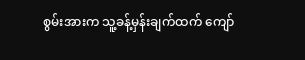စွမ်းအားက သူ့ခန့်မှန်းချက်ထက် ကျော်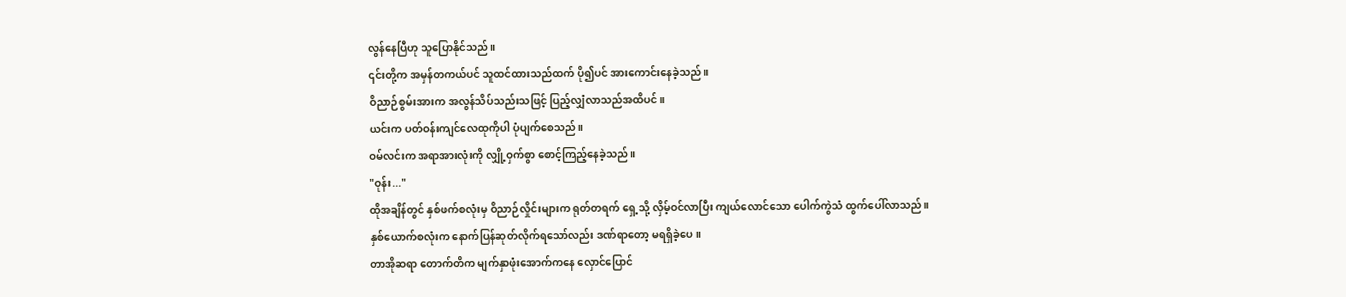လွန်နေပြီဟု သူပြောနိုင်သည်။
၎င်းတို့က အမှန်တကယ်ပင် သူထင်ထားသည်ထက် ပို၍ပင် အားကောင်းနေခဲ့သည်။
ဝိညာဉ်စွမ်းအားက အလွန်သိပ်သည်းသဖြင့် ပြည့်လျှံလာသည်အထိပင်။
ယင်းက ပတ်ဝန်းကျင်လေထုကိုပါ ပုံပျက်စေသည်။
ဝမ်လင်းက အရာအားလုံးကို လျှို့ဝှက်စွာ စောင့်ကြည့်နေခဲ့သည်။
"ဝုန်း..."
ထိုအချိန်တွင် နှစ်ဖက်စလုံးမှ ဝိညာဉ်လှိုင်းများက ရုတ်တရက် ရှေ့သို့ လှိမ့်ဝင်လာပြီး ကျယ်လောင်သော ပေါက်ကွဲသံ ထွက်ပေါ်လာသည်။
နှစ်ယောက်စလုံးက နောက်ပြန်ဆုတ်လိုက်ရသော်လည်း ဒဏ်ရာတော့ မရရှိခဲ့ပေ။
တာအိုဆရာ တောက်တိက မျက်နှာဖုံးအောက်ကနေ လှောင်ပြောင်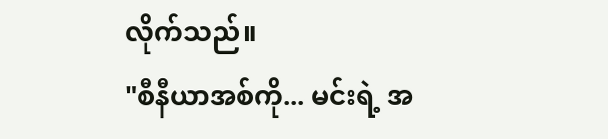လိုက်သည်။
"စီနီယာအစ်ကို... မင်းရဲ့ အ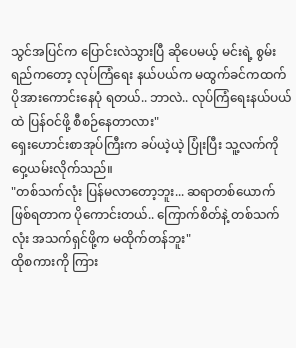သွင်အပြင်က ပြောင်းလဲသွားပြီ ဆိုပေမယ့် မင်းရဲ့ စွမ်းရည်ကတော့ လုပ်ကြံရေး နယ်ပယ်က မထွက်ခင်ကထက် ပိုအားကောင်းနေပုံ ရတယ်.. ဘာလဲ.. လုပ်ကြံရေးနယ်ပယ်ထဲ ပြန်ဝင်ဖို့ စီစဉ်နေတာလား"
ရှေးဟောင်းစာအုပ်ကြီးက ခပ်ယဲ့ယဲ့ ပြုံးပြီး သူ့လက်ကို ဝှေ့ယမ်းလိုက်သည်။
"တစ်သက်လုံး ပြန်မလာတော့ဘူး... ဆရာတစ်ယောက် ဖြစ်ရတာက ပိုကောင်းတယ်.. ကြောက်စိတ်နဲ့ တစ်သက်လုံး အသက်ရှင်ဖို့က မထိုက်တန်ဘူး"
ထိုစကားကို ကြား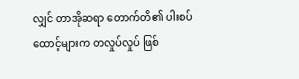လျှင် တာအိုဆရာ တောက်တိ၏ ပါးစပ်ထောင့်များက တလှုပ်လှုပ် ဖြစ်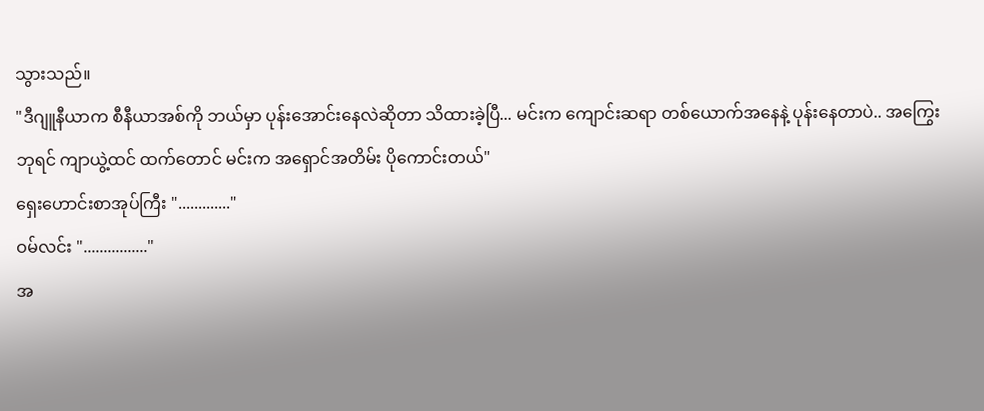သွားသည်။
"ဒီဂျူနီယာက စီနီယာအစ်ကို ဘယ်မှာ ပုန်းအောင်းနေလဲဆိုတာ သိထားခဲ့ပြီ... မင်းက ကျောင်းဆရာ တစ်ယောက်အနေနဲ့ ပုန်းနေတာပဲ.. အကြွေးဘုရင် ကျာယွဲ့ထင် ထက်တောင် မင်းက အရှောင်အတိမ်း ပိုကောင်းတယ်"
ရှေးဟောင်းစာအုပ်ကြီး "............."
ဝမ်လင်း "................"
အ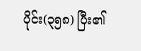ပိုင်း(၃၅၈) ပြီး၏